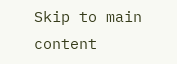Skip to main content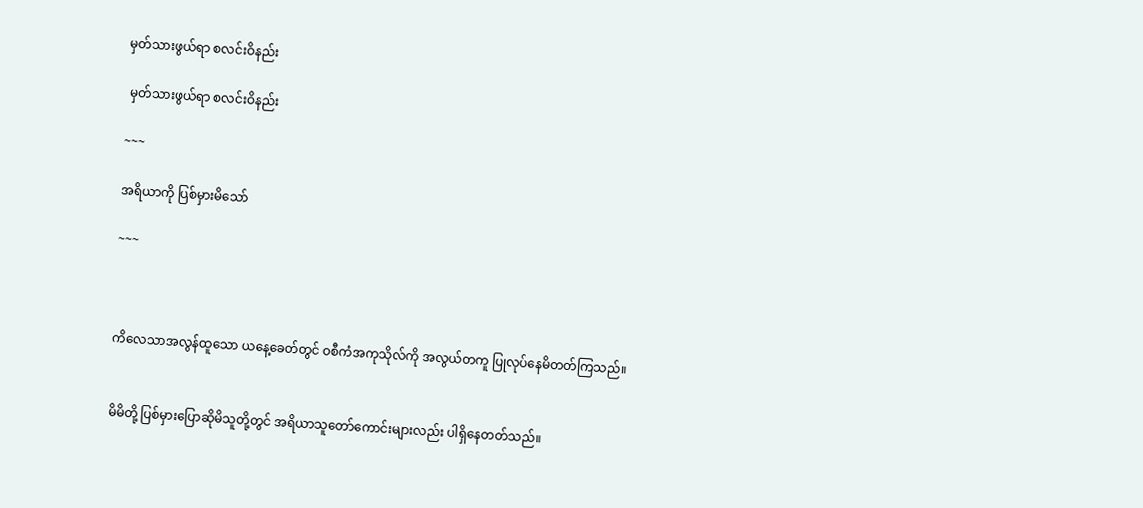မှတ်သားဖွယ်ရာ စလင်းဝိနည်း

 မှတ်သားဖွယ်ရာ စလင်းဝိနည်း

~~~

အရိယာကို ပြစ်မှားမိသော်

~~~



ကိလေသာအလွန်ထူသော ယနေ့ခေတ်တွင် ဝစီကံအကုသိုလ်ကို အလွယ်တကူ ပြုလုပ်နေမိတတ်ကြသည်။


မိမိတို့ ပြစ်မှားပြောဆိုမိသူတို့တွင် အရိယာသူတော်ကောင်းများလည်း ပါရှိနေတတ်သည်။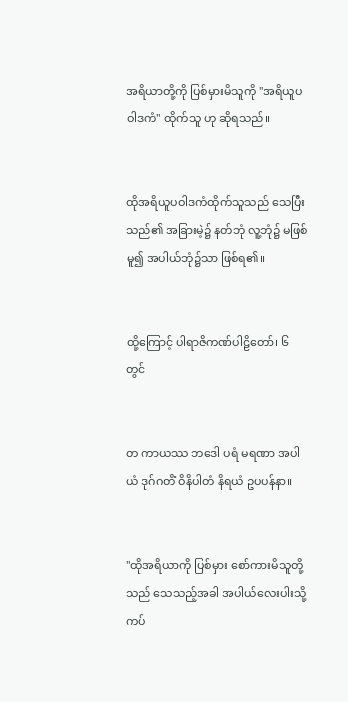အရိယာတို့ကို ပြစ်မှားမိသူကို "အရိယူပဝါဒကံ" ထိုက်သူ ဟု ဆိုရသည်။


ထိုအရိယူပဝါဒကံထိုက်သူသည် သေပြီးသည်၏ အခြားမဲ့၌ နတ်ဘုံ လူ့ဘုံ၌ မဖြစ်မူ၍ အပါယ်ဘုံ၌သာ ဖြစ်ရ၏။


ထို့ကြောင့် ပါရာဇိကဏ်ပါဠိတော်၊ ၆ တွင်


တ ကာယဿ ဘဒေါ ပရံ မရဏာ အပါယံ ဒုဂ်ဂတိံ ဝိနိပါတံ နိရယံ ဥပပန်နာ။


"ထိုအရိယာကို ပြစ်မှား စော်ကားမိသူတို့သည် သေသည့်အခါ အပါယ်လေးပါးသို့ ကပ်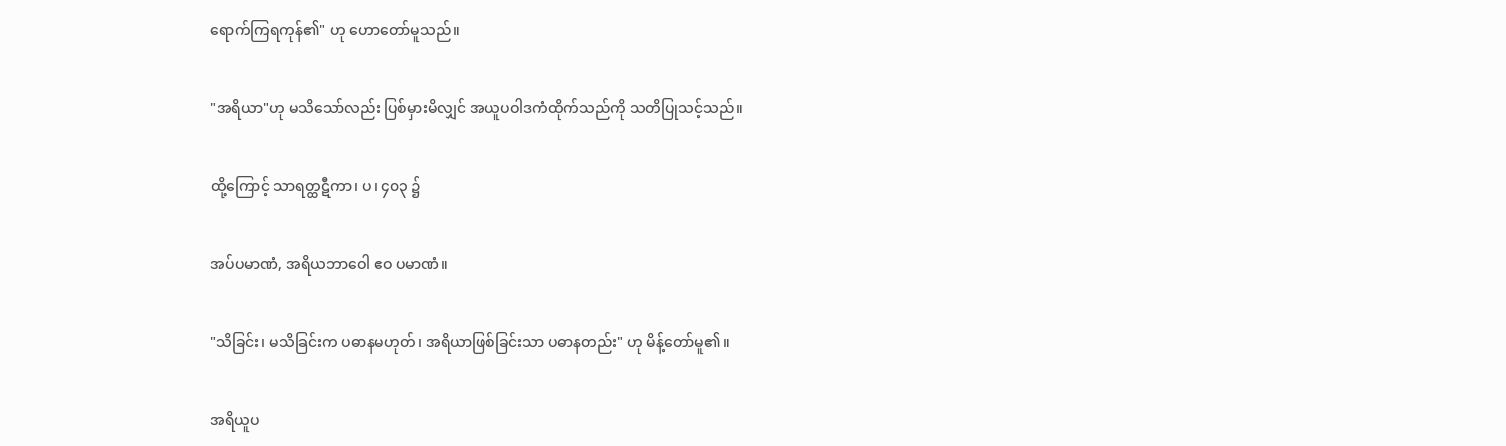ရောက်ကြရကုန်၏" ဟု ဟောတော်မူသည်။


"အရိယာ"ဟု မသိသော်လည်း ပြစ်မှားမိလျှင် အယူပဝါဒကံထိုက်သည်ကို သတိပြုသင့်သည်။


ထို့ကြောင့် သာရတ္ထဋီကာ၊ ပ၊ ၄၀၃ ၌


အပ်ပမာဏံ, အရိယဘာဝေါ ဧဝ ပမာဏံ။


"သိခြင်း၊ မသိခြင်းက ပဓာနမဟုတ်၊ အရိယာဖြစ်ခြင်းသာ ပဓာနတည်း" ဟု မိန့်တော်မူ၏။


အရိယူပ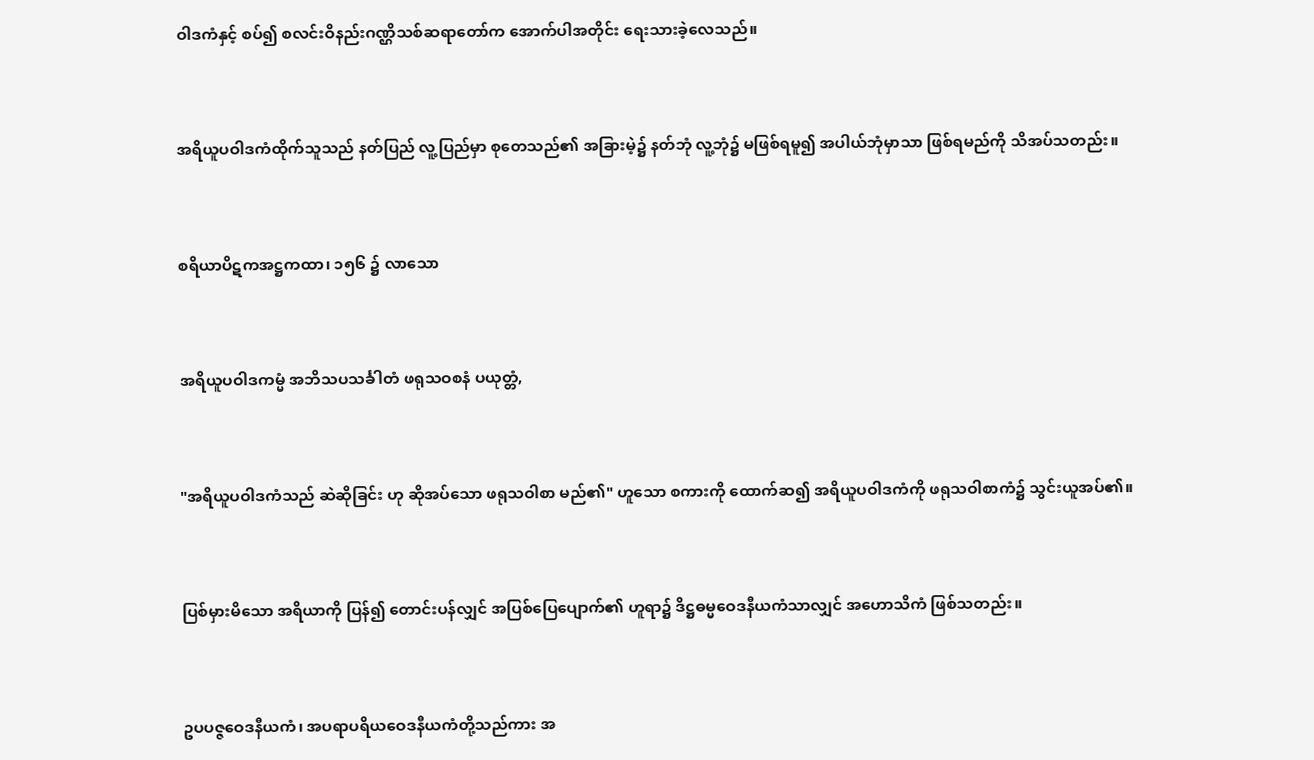ဝါဒကံနှင့် စပ်၍ စလင်းဝိနည်းဂဏ္ဌိသစ်ဆရာတော်က အောက်ပါအတိုင်း ရေးသားခဲ့လေသည်။


အရိယူပဝါဒကံထိုက်သူသည် နတ်ပြည် လူ့ပြည်မှာ စုတေသည်၏ အခြားမဲ့၌ နတ်ဘုံ လူ့ဘုံ၌ မဖြစ်ရမူ၍ အပါယ်ဘုံမှာသာ ဖြစ်ရမည်ကို သိအပ်သတည်း။


စရိယာပိဋကအဋ္ဌကထာ၊ ၁၅၆ ၌ လာသော


အရိယူပဝါဒကမ္မံ အဘိသပသင်္ခါတံ ဖရုသဝစနံ ပယုတ္တံ,


"အရိယူပဝါဒကံသည် ဆဲဆိုခြင်း ဟု ဆိုအပ်သော ဖရုသဝါစာ မည်၏" ဟူသော စကားကို ထောက်ဆ၍ အရိယူပဝါဒကံကို ဖရုသဝါစာကံ၌ သွင်းယူအပ်၏။


ပြစ်မှားမိသော အရိယာကို ပြန်၍ တောင်းပန်လျှင် အပြစ်ပြေပျောက်၏ ဟူရာ၌ ဒိဋ္ဌဓမ္မဝေဒနီယကံသာလျှင် အဟောသိကံ ဖြစ်သတည်း။


ဥပပဇ္ဇဝေဒနီယကံ၊ အပရာပရိယဝေဒနီယကံတို့သည်ကား အ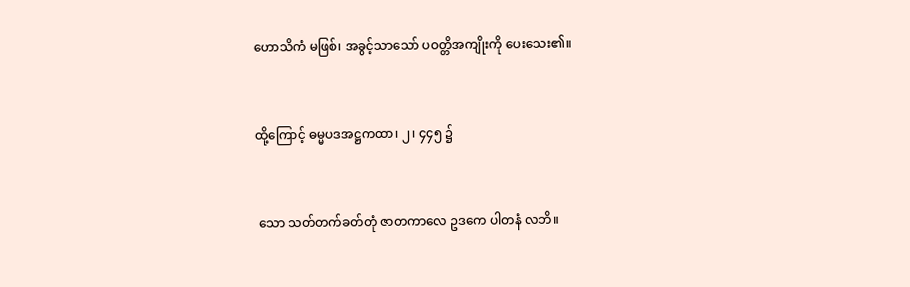ဟောသိကံ မဖြစ်၊ အခွင့်သာသော် ပဝတ္တိအကျိုးကို ပေးသေး၏။


ထို့ကြောင့် ဓမ္မပဒအဋ္ဌကထာ၊ ၂၊ ၄၄၅ ၌


 သော သတ်တက်ခတ်တုံ ဇာတကာလေ ဥဒကေ ပါတနံ လဘိ။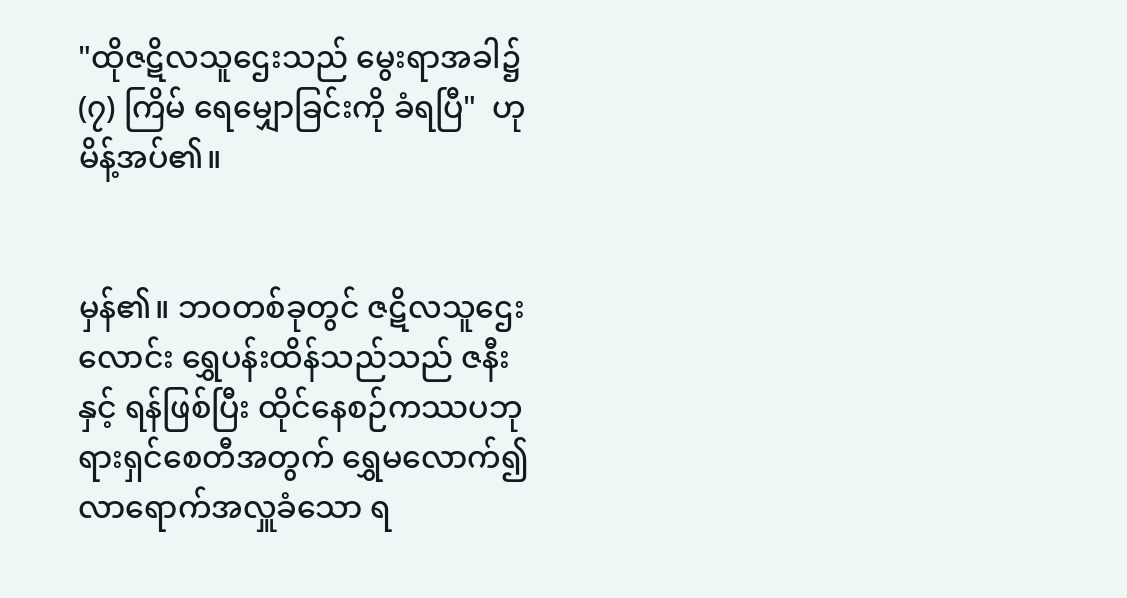"ထိုဇဋိလသူဌေးသည် မွေးရာအခါ၌ (၇) ကြိမ် ရေမျှောခြင်းကို ခံရပြီ"  ဟု မိန့်အပ်၏။


မှန်၏။ ဘဝတစ်ခုတွင် ဇဋိလသူဌေးလောင်း ရွှေပန်းထိန်သည်သည် ဇနီးနှင့် ရန်ဖြစ်ပြီး ထိုင်နေစဉ်ကဿပဘုရားရှင်စေတီအတွက် ရွှေမလောက်၍ လာရောက်အလှူခံသော ရ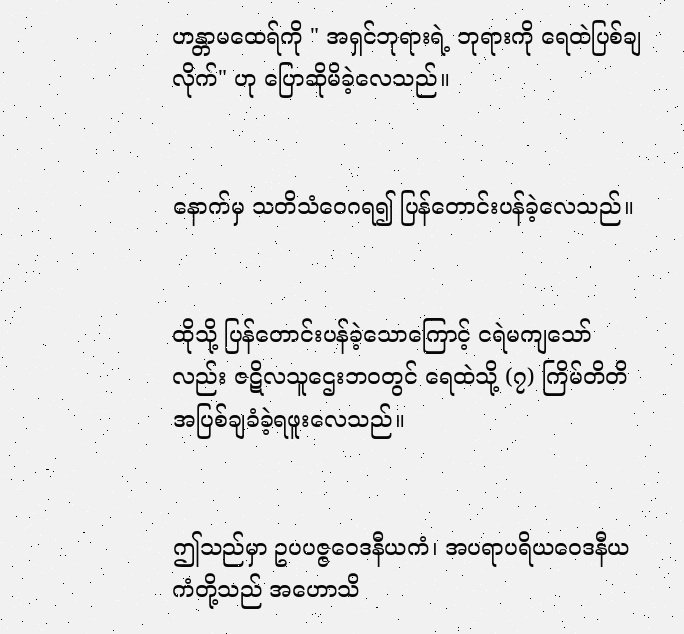ဟန္တာမထေရ်ကို " အရှင်ဘုရားရဲ့ ဘုရားကို ရေထဲပြစ်ချလိုက်" ဟု ပြောဆိုမိခဲ့လေသည်။


နောက်မှ သတိသံဝေဂရ၍ ပြန်တောင်းပန်ခဲ့လေသည်။


ထိုသို့ ပြန်တောင်းပန်ခဲ့သောကြောင့် ငရဲမကျသော်လည်း ဇဋိလသူဌေးဘဝတွင် ရေထဲသို့ (၇) ကြိမ်တိတိ အပြစ်ချခံခဲ့ရဖူးလေသည်။


ဤသည်မှာ ဥပပဇ္ဇဝေဒနီယကံ၊ အပရာပရိယဝေဒနီယကံတို့သည် အဟောသိ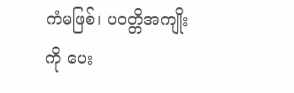ကံမဖြစ်၊ ပဝတ္တိအကျိုးကို ပေး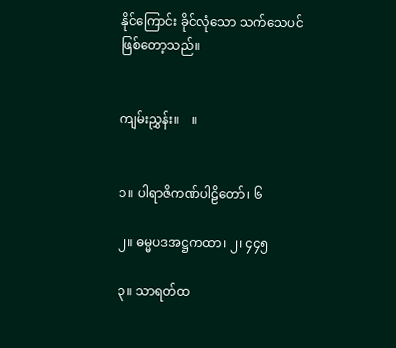နိုင်ကြောင်း ခိုင်လုံသော သက်သေပင် ဖြစ်တော့သည်။


ကျမ်းညွှန်း။    ။


၁။ ပါရာဇိကဏ်ပါဠိတော်၊ ၆

၂။ ဓမ္မပဒအဋ္ဌကထာ၊ ၂၊ ၄၄၅

၃။ သာရတ်ထ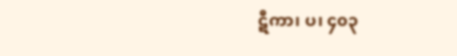ဋီကာ၊ ပ၊ ၄၀၃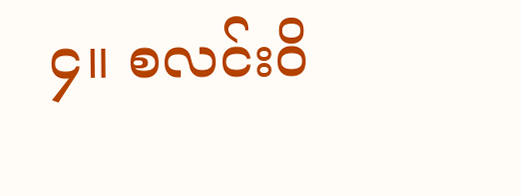၄။ စလင်းဝိ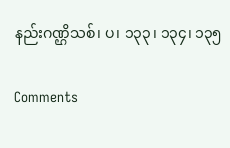နည်းဂဏ္ဌိသစ်၊ ပ၊ ၁၃၃၊ ၁၃၄၊ ၁၃၅

Comments